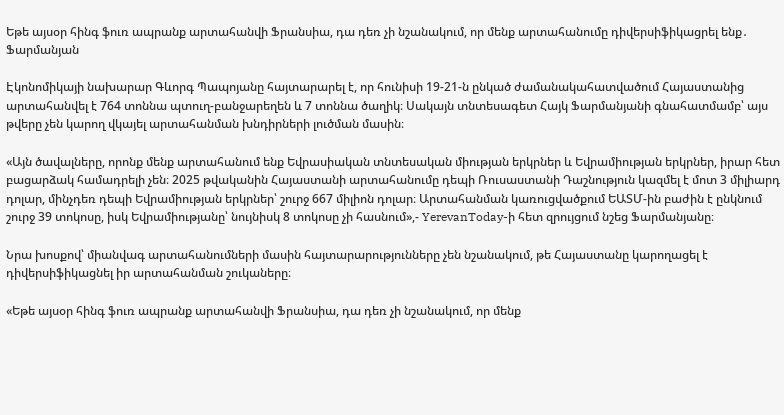Եթե այսօր հինգ ֆուռ ապրանք արտահանվի Ֆրանսիա, դա դեռ չի նշանակում, որ մենք արտահանումը դիվերսիֆիկացրել ենք․ Ֆարմանյան

Էկոնոմիկայի նախարար Գևորգ Պապոյանը հայտարարել է, որ հունիսի 19-21-ն ընկած ժամանակահատվածում Հայաստանից արտահանվել է 764 տոննա պտուղ-բանջարեղեն և 7 տոննա ծաղիկ։ Սակայն տնտեսագետ Հայկ Ֆարմանյանի գնահատմամբ՝ այս թվերը չեն կարող վկայել արտահանման խնդիրների լուծման մասին։

«Այն ծավալները, որոնք մենք արտահանում ենք Եվրասիական տնտեսական միության երկրներ և Եվրամիության երկրներ, իրար հետ բացարձակ համադրելի չեն։ 2025 թվականին Հայաստանի արտահանումը դեպի Ռուսաստանի Դաշնություն կազմել է մոտ 3 միլիարդ դոլար, մինչդեռ դեպի Եվրամիության երկրներ՝ շուրջ 667 միլիոն դոլար։ Արտահանման կառուցվածքում ԵԱՏՄ-ին բաժին է ընկնում շուրջ 39 տոկոսը, իսկ Եվրամիությանը՝ նույնիսկ 8 տոկոսը չի հասնում»,- YerevanToday-ի հետ զրույցում նշեց Ֆարմանյանը։

Նրա խոսքով՝ միանվագ արտահանումների մասին հայտարարությունները չեն նշանակում, թե Հայաստանը կարողացել է դիվերսիֆիկացնել իր արտահանման շուկաները։

«Եթե այսօր հինգ ֆուռ ապրանք արտահանվի Ֆրանսիա, դա դեռ չի նշանակում, որ մենք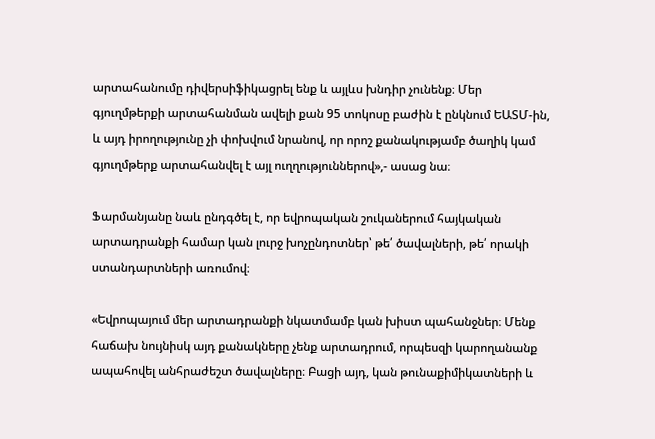արտահանումը դիվերսիֆիկացրել ենք և այլևս խնդիր չունենք։ Մեր գյուղմթերքի արտահանման ավելի քան 95 տոկոսը բաժին է ընկնում ԵԱՏՄ-ին, և այդ իրողությունը չի փոխվում նրանով, որ որոշ քանակությամբ ծաղիկ կամ գյուղմթերք արտահանվել է այլ ուղղություններով»,- ասաց նա։

Ֆարմանյանը նաև ընդգծել է, որ եվրոպական շուկաներում հայկական արտադրանքի համար կան լուրջ խոչընդոտներ՝ թե՛ ծավալների, թե՛ որակի ստանդարտների առումով։

«Եվրոպայում մեր արտադրանքի նկատմամբ կան խիստ պահանջներ։ Մենք հաճախ նույնիսկ այդ քանակները չենք արտադրում, որպեսզի կարողանանք ապահովել անհրաժեշտ ծավալները։ Բացի այդ, կան թունաքիմիկատների և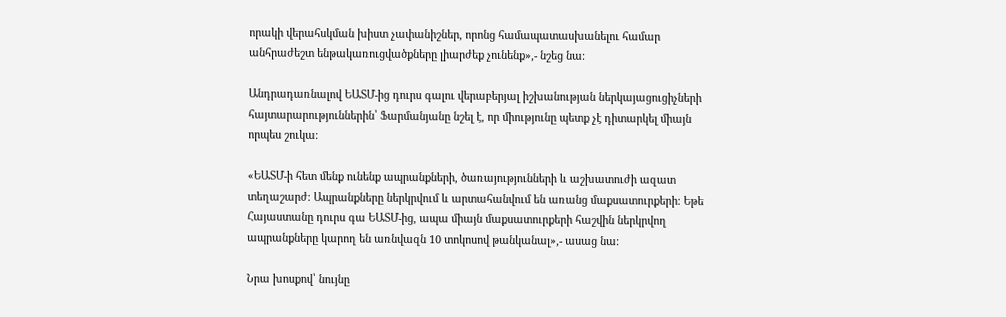որակի վերահսկման խիստ չափանիշներ, որոնց համապատասխանելու համար անհրաժեշտ ենթակառուցվածքները լիարժեք չունենք»,- նշեց նա։

Անդրադառնալով ԵԱՏՄ-ից դուրս գալու վերաբերյալ իշխանության ներկայացուցիչների հայտարարություններին՝ Ֆարմանյանը նշել է, որ միությունը պետք չէ դիտարկել միայն որպես շուկա։

«ԵԱՏՄ-ի հետ մենք ունենք ապրանքների, ծառայությունների և աշխատուժի ազատ տեղաշարժ։ Ապրանքները ներկրվում և արտահանվում են առանց մաքսատուրքերի։ Եթե Հայաստանը դուրս գա ԵԱՏՄ-ից, ապա միայն մաքսատուրքերի հաշվին ներկրվող ապրանքները կարող են առնվազն 10 տոկոսով թանկանալ»,- ասաց նա։

Նրա խոսքով՝ նույնը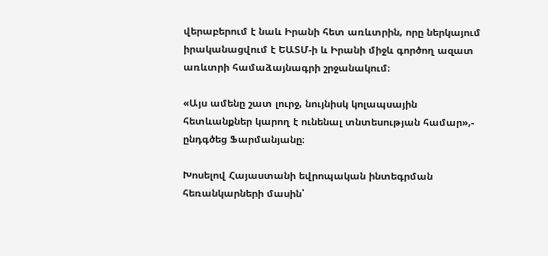վերաբերում է նաև Իրանի հետ առևտրին, որը ներկայում իրականացվում է ԵԱՏՄ-ի և Իրանի միջև գործող ազատ առևտրի համաձայնագրի շրջանակում։

«Այս ամենը շատ լուրջ, նույնիսկ կոլապսային հետևանքներ կարող է ունենալ տնտեսության համար»,- ընդգծեց Ֆարմանյանը։

Խոսելով Հայաստանի եվրոպական ինտեգրման հեռանկարների մասին՝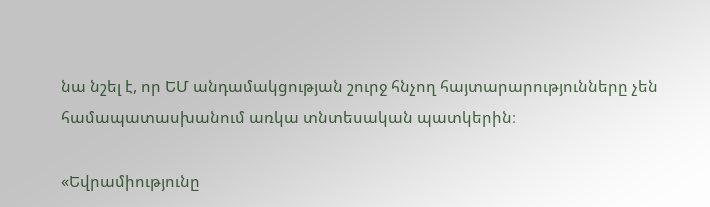նա նշել է, որ ԵՄ անդամակցության շուրջ հնչող հայտարարությունները չեն համապատասխանում առկա տնտեսական պատկերին։

«Եվրամիությունը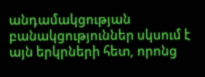անդամակցության բանակցություններ սկսում է այն երկրների հետ, որոնց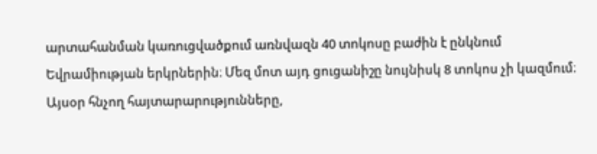արտահանման կառուցվածքում առնվազն 40 տոկոսը բաժին է ընկնում Եվրամիության երկրներին։ Մեզ մոտ այդ ցուցանիշը նույնիսկ 8 տոկոս չի կազմում։ Այսօր հնչող հայտարարությունները,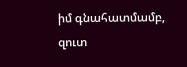իմ գնահատմամբ, զուտ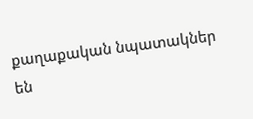քաղաքական նպատակներ են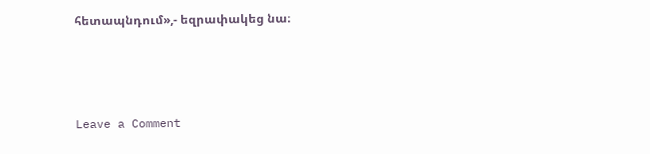հետապնդում»,- եզրափակեց նա։



Leave a Comment